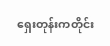ရှေးတုန်းကတိုင်း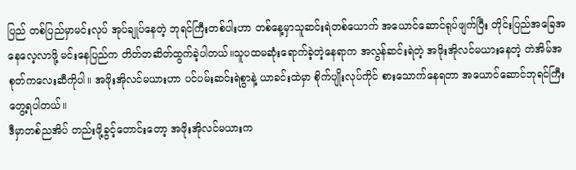ပြည် တစ်ပြည်မှာမင်းလုပ် အုပ်ချုပ်နေတဲ့ ဘုရင်ကြီးတစ်ပါးဟာ တစ်နေ့မှာသူဆင်းရဲတစ်ယောက် အယောင်ဆောင်ရုပ်ဖျက်ပြီး တိုင်းပြည်အခြေအနေလေ့လာဖို့ မင်းနေပြည်က တိတ်တဆိတ်ထွက်ခဲ့ပါတယ်။သူပထမဆုံးရောက်ခဲ့တဲ့နေရာက အလွန်ဆင်းရဲတဲ့ အဖိုးအိုလင်မယားနေတဲ့ တဲအိမ်အစုတ်ကလေးဆီကိုပါ။ အဖိုးအိုလင်မယားဟာ ပင်ပမ်းဆင်းရဲစွာနဲ့ ယာခင်းထဲမှာ စိုက်ပျိုးလုပ်ကိုင် စားသောက်နေရတာ အယောင်ဆောင်ဘုရင်ကြီး တွေ့ရပါတယ်။
ဒီမှာတစ်ညအိပ် တည်းဖို့ခွင့်တောင်းတော့ အဖိုးအိုလင်မယားက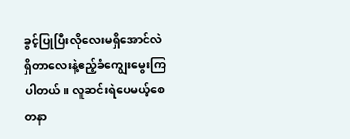ခွင့်ပြုပြီးလိုလေးမရှိအောင်လဲ ရှိတာလေးနဲ့ဧည့်ခံကျွေးမွေးကြပါတယ်။ လူဆင်းရဲပေမယ့်စေတနာ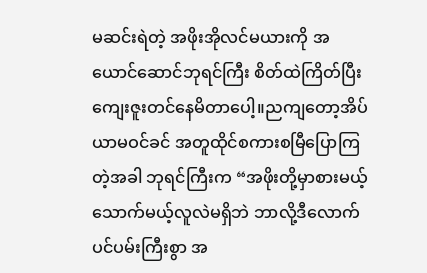မဆင်းရဲတဲ့ အဖိုးအိုလင်မယားကို အယောင်ဆောင်ဘုရင်ကြီး စိတ်ထဲကြိတ်ပြီး ကျေးဇူးတင်နေမိတာပေါ့။ညကျတော့အိပ်ယာမဝင်ခင် အတူထိုင်စကားစမြီပြောကြတဲ့အခါ ဘုရင်ကြီးက “အဖိုးတို့မှာစားမယ့်သောက်မယ့်လူလဲမရှိဘဲ ဘာလို့ဒီလောက် ပင်ပမ်းကြီးစွာ အ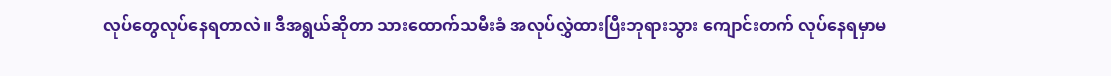လုပ်တွေလုပ်နေရတာလဲ။ ဒီအရွယ်ဆိုတာ သားထောက်သမီးခံ အလုပ်လွှဲထားပြီးဘုရားသွား ကျောင်းတက် လုပ်နေရမှာမ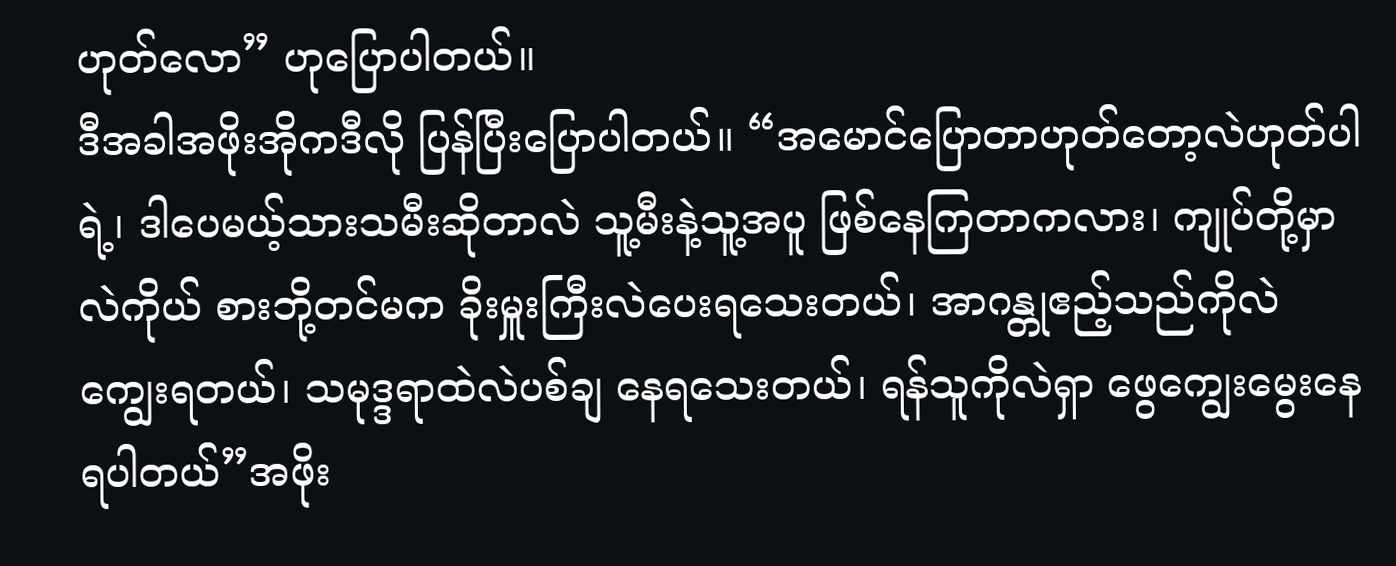ဟုတ်လော” ဟုပြောပါတယ်။
ဒီအခါအဖိုးအိုကဒီလို ပြန်ပြီးပြောပါတယ်။ “အမောင်ပြောတာဟုတ်တော့လဲဟုတ်ပါရဲ့၊ ဒါပေမယ့်သားသမီးဆိုတာလဲ သူ့မီးနဲ့သူ့အပူ ဖြစ်နေကြတာကလား၊ ကျုပ်တို့မှာလဲကိုယ် စားဘို့တင်မက ခိုးမှူးကြီးလဲပေးရသေးတယ်၊ အာဂန္တုဧည့်သည်ကိုလဲကျွေးရတယ်၊ သမုဒ္ဒရာထဲလဲပစ်ချ နေရသေးတယ်၊ ရန်သူကိုလဲရှာ ဖွေကျွေးမွေးနေရပါတယ်”အဖိုး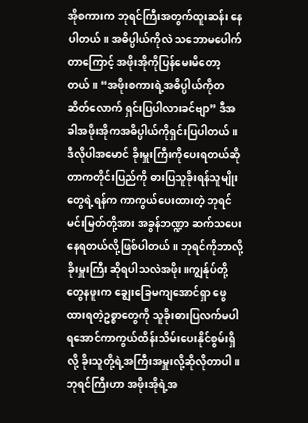အိုစကားက ဘုရင်ကြီးအတွက်ထူးဆန်း နေပါတယ်။ အဓိပ္ပါယ်ကိုလဲ သဘောမပေါက်တာကြောင့် အဖိုးအိုကိုပြန်မေးမိတော့တယ်။ “အဖိုးစကားရဲ့အဓိပ္ပါယ်ကိုတဆိတ်လောက် ရှင်းပြပါလားခင်ဗျာ” ဒီအခါအဖိုးအိုကအဓိပ္ပါယ်ကိုရှင်းပြပါတယ်။
ဒီလိုပါအမောင် ခိုးမှူးကြီးကိုပေးရတယ်ဆိုတာကတိုင်းပြည်ကို ဓားပြသူခိုးရန်သူမျိုးတွေရဲ့ရန်က ကာကွယ်ပေးထားတဲ့ ဘုရင်မင်းမြတ်တို့အား အခွန်ဘဏ္ဍာ ဆက်သပေးနေရတယ်လို့ဖြစ်ပါတယ်။ ဘုရင်ကိုဘာလို့ခိုးမှူးကြီး ဆိုရပါသလဲအဖိုး။ကျွန်ုပ်တို့တွေနဖူးက ချွေးခြေမကျအောင်ရှာ ဖွေထားရတဲ့ဥစ္စာတွေကို သူခိုးဓားပြလက်မပါရအောင်ကာကွယ်ထိန်းသိမ်းပေးနိုင်စွမ်းရှိလို့ ခိုးသူတို့ရဲ့အကြီးအမှူးလို့ဆိုလိုတာပါ။ ဘုရင်ကြီးဟာ အဖိုးအိုရဲ့အ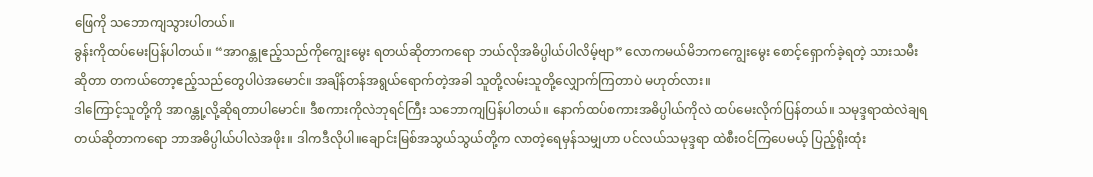ဖြေကို သဘောကျသွားပါတယ်။
ခွန်းကိုထပ်မေးပြန်ပါတယ်။ “အာဂန္တုဧည့်သည်ကိုကျွေးမွေး ရတယ်ဆိုတာကရော ဘယ်လိုအဓိပ္ပါယ်ပါလိမ့်ဗျာ” လောကမယ်မိဘကကျွေးမွေး စောင့်ရှောက်ခဲ့ရတဲ့ သားသမီးဆိုတာ တကယ်တော့ဧည့်သည်တွေပါပဲအမောင်။ အချိန်တန်အရွယ်ရောက်တဲ့အခါ သူတို့လမ်းသူတို့လျှောက်ကြတာပဲ မဟုတ်လား။
ဒါကြောင့်သူတို့ကို အာဂန္တု့လို့ဆိုရတာပါမောင်။ ဒီစကားကိုလဲဘုရင်ကြီး သဘောကျပြန်ပါတယ်။ နောက်ထပ်စကားအဓိပ္ပါယ်ကိုလဲ ထပ်မေးလိုက်ပြန်တယ်။ သမုဒ္ဒရာထဲလဲချရတယ်ဆိုတာကရော ဘာအဓိပ္ပါယ်ပါလဲအဖိုး။ ဒါကဒီလိုပါ။ချောင်းမြစ်အသွယ်သွယ်တို့က လာတဲ့ရေမှန်သမျှဟာ ပင်လယ်သမုဒ္ဒရာ ထဲစီးဝင်ကြပေမယ့် ပြည့်ရိုးထုံး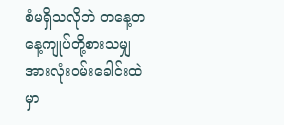စံမရှိသလိုဘဲ တနေ့တနေ့ကျုပ်တို့စားသမျှ အားလုံးဝမ်းခေါင်းထဲမှာ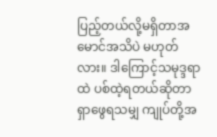ပြည့်တယ်လို့မရှိတာအမောင်အသိပဲ မဟုတ်လား။ ဒါကြောင့်သမုဒ္ဒရာထဲ ပစ်ထဲ့ရတယ်ဆိုတာ
ရှာဖွေရသမျှ ကျုပ်တို့အ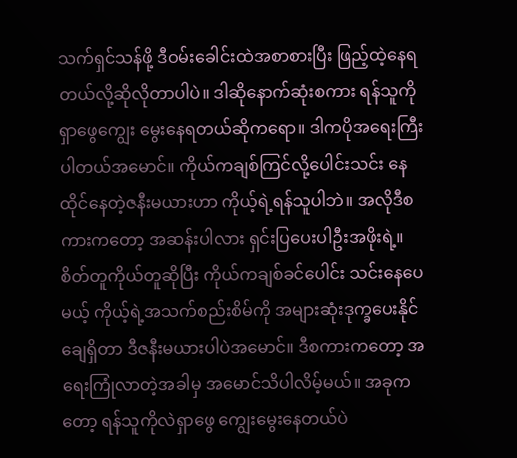သက်ရှင်သန်ဖို့ ဒီဝမ်းခေါင်းထဲအစာစားပြီး ဖြည့်ထဲ့နေရတယ်လို့ဆိုလိုတာပါပဲ။ ဒါဆိုနောက်ဆုံးစကား ရန်သူကိုရှာဖွေကျွေး မွေးနေရတယ်ဆိုကရော။ ဒါကပိုအရေးကြီးပါတယ်အမောင်။ ကိုယ်ကချစ်ကြင်လို့ပေါင်းသင်း နေထိုင်နေတဲ့ဇနီးမယားဟာ ကိုယ့်ရဲ့ရန်သူပါဘဲ။ အလိုဒီစကားကတော့ အဆန်းပါလား ရှင်းပြပေးပါဦးအဖိုးရဲ့။
စိတ်တူကိုယ်တူဆိုပြီး ကိုယ်ကချစ်ခင်ပေါင်း သင်းနေပေမယ့် ကိုယ့်ရဲ့အသက်စည်းစိမ်ကို အများဆုံးဒုက္ခပေးနိုင်ချေရှိတာ ဒီဇနီးမယားပါပဲအမောင်။ ဒီစကားကတော့ အရေးကြုံလာတဲ့အခါမှ အမောင်သိပါလိမ့်မယ်။ အခုကတော့ ရန်သူကိုလဲရှာဖွေ ကျွေးမွေးနေတယ်ပဲ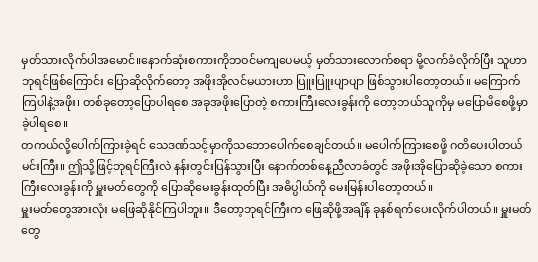မှတ်သားလိုက်ပါအမောင်။နောက်ဆုံးစကားကိုဘဝင်မကျပေမယ့် မှတ်သားလောက်စရာ မို့လက်ခံလိုက်ပြီး သူဟာဘုရင်ဖြစ်ကြောင်း ပြောဆိုလိုက်တော့ အဖိုးအိုလင်မယားဟာ ပြူးပြူးပျာပျာ ဖြစ်သွားပါတော့တယ်။ မကြောက်ကြပါနဲ့အဖိုး၊ တစ်ခုတော့ပြောပါရစေ အခုအဖိုးပြောတဲ့ စကားကြီးလေးခွန်းကို တော့ဘယ်သူကိုမှ မပြောမိစေဖို့မှာခဲ့ပါရစေ။
တကယ်လို့ပေါက်ကြားခဲ့ရင် သေဒဏ်သင့်မှာကိုသဘောပေါက်စေချင်တယ်။ မပေါက်ကြားစေဖို့ ဂတိပေးပါတယ်မင်းကြီး။ ဤသို့ဖြင့်ဘုရင်ကြီးလဲ နန်းတွင်းပြန်သွားပြီး နောက်တစ်နေ့ညီလာခံတွင် အဖိုးအိုပြောဆိုခဲ့သော စကားကြီးလေးခွန်းကို မှူးမတ်တွေကို ပြောဆိုမေးခွန်းထုတ်ပြီး အဓိပ္ပါယ်ကို မေးမြန်းပါတော့တယ်။
မှူးမတ်တွေအားလုံး မဖြေဆိုနိုင်ကြပါဘူး။ ဒီတော့ဘုရင်ကြီးက ဖြေဆိုဖို့အချိန် ခုနစ်ရက်ပေးလိုက်ပါတယ်။ မှူးမတ်တွေ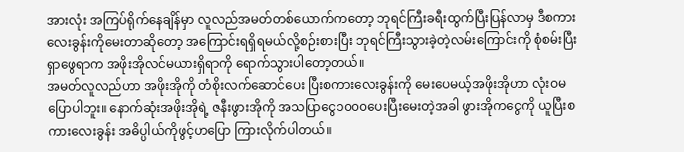အားလုံး အကြပ်ရိုက်နေချိန်မှာ လူလည်အမတ်တစ်ယောက်ကတော့ ဘုရင်ကြီးခရီးထွက်ပြီးပြန်လာမှ ဒီစကားလေးခွန်းကိုမေးတာဆိုတော့ အကြောင်းရရှိရမယ်လို့စဉ်းစားပြီး ဘုရင်ကြီးသွားခဲ့တဲ့လမ်းကြောင်းကို စုံစမ်းပြီးရှာဖွေရာက အဖိုးအိုလင်မယားရှိရာကို ရောက်သွားပါတော့တယ်။
အမတ်လူလည်ဟာ အဖိုးအိုကို တံစိုးလက်ဆောင်ပေး ပြီးစကားလေးခွန်းကို မေးပေမယ့်အဖိုးအိုဟာ လုံးဝမပြောပါဘူး။ နောက်ဆုံးအဖိုးအိုရဲ့ ဇနီးဖွားအိုကို အသပြာငွေ၁၀၀၀ပေးပြီးမေးတဲ့အခါ ဖွားအိုကငွေကို ယူပြီးစကားလေးခွန်း အဓိပ္ပါယ်ကိုဖွင့်ဟပြော ကြားလိုက်ပါတယ်။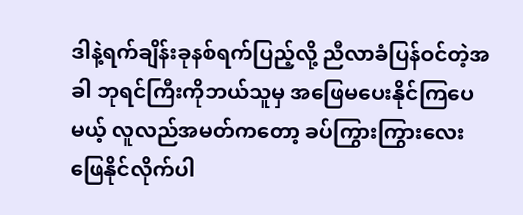ဒါနဲ့ရက်ချိန်းခုနစ်ရက်ပြည့်လို့ ညီလာခံပြန်ဝင်တဲ့အခါ ဘုရင်ကြီးကိုဘယ်သူမှ အဖြေမပေးနိုင်ကြပေမယ့် လူလည်အမတ်ကတော့ ခပ်ကြွားကြွားလေးဖြေနိုင်လိုက်ပါ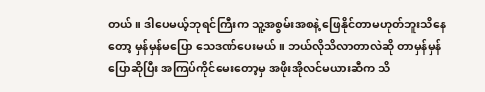တယ်။ ဒါပေမယ့်ဘုရင်ကြီးက သူ့အစွမ်းအစနဲ့ ဖြေနိုင်တာမဟုတ်ဘူးသိနေတော့ မှန်မှန်မပြော သေဒဏ်ပေးမယ်။ ဘယ်လိုသိလာတာလဲဆို တာမှန်မှန်ပြောဆိုပြီး အကြပ်ကိုင်မေးတော့မှ အဖိုးအိုလင်မယားဆီက သိ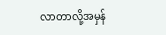လာတာလို့အမှန်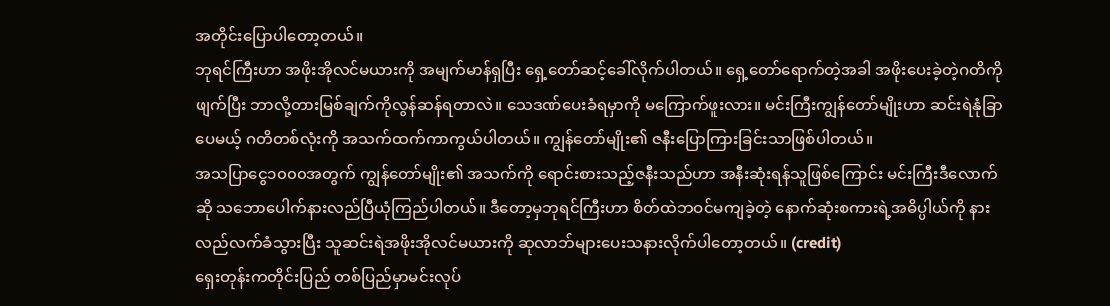အတိုင်းပြောပါတော့တယ်။
ဘုရင်ကြီးဟာ အဖိုးအိုလင်မယားကို အမျက်မာန်ရှပြီး ရှေ့တော်ဆင့်ခေါ်လိုက်ပါတယ်။ ရှေ့တော်ရောက်တဲ့အခါ အဖိုးပေးခဲ့တဲ့ဂတိကိုဖျက်ပြီး ဘာလို့တားမြစ်ချက်ကိုလွန်ဆန်ရတာလဲ။ သေဒဏ်ပေးခံရမှာကို မကြောက်ဖူးလား။ မင်းကြီးကျွန်တော်မျိုးဟာ ဆင်းရဲနုံခြာပေမယ့် ဂတိတစ်လုံးကို အသက်ထက်ကာကွယ်ပါတယ်။ ကျွန်တော်မျိုး၏ ဇနီးပြောကြားခြင်းသာဖြစ်ပါတယ်။
အသပြာငွေ၁၀၀၀အတွက် ကျွန်တော်မျိုး၏ အသက်ကို ရောင်းစားသည့်ဇနီးသည်ဟာ အနီးဆုံးရန်သူဖြစ်ကြောင်း မင်းကြီးဒီလောက်ဆို သဘောပေါက်နားလည်ပြီယုံကြည်ပါတယ်။ ဒီတော့မှဘုရင်ကြီးဟာ စိတ်ထဲဘဝင်မကျခဲ့တဲ့ နောက်ဆုံးစကားရဲ့အဓိပ္ပါယ်ကို နားလည်လက်ခံသွားပြီး သူဆင်းရဲအဖိုးအိုလင်မယားကို ဆုလာဘ်များပေးသနားလိုက်ပါတော့တယ်။ (credit)
ရှေးတုန်းကတိုင်းပြည် တစ်ပြည်မှာမင်းလုပ်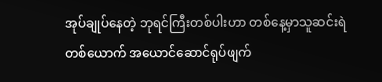အုပ်ချုပ်နေတဲ့ ဘုရင်ကြီးတစ်ပါးဟာ တစ်နေ့မှာသူဆင်းရဲတစ်ယောက် အယောင်ဆောင်ရုပ်ဖျက်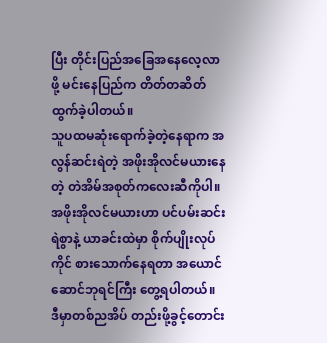ပြီး တိုင်းပြည်အခြေအနေလေ့လာဖို့ မင်းနေပြည်က တိတ်တဆိတ်ထွက်ခဲ့ပါတယ်။
သူပထမဆုံးရောက်ခဲ့တဲ့နေရာက အလွန်ဆင်းရဲတဲ့ အဖိုးအိုလင်မယားနေတဲ့ တဲအိမ်အစုတ်ကလေးဆီကိုပါ။ အဖိုးအိုလင်မယားဟာ ပင်ပမ်းဆင်းရဲစွာနဲ့ ယာခင်းထဲမှာ စိုက်ပျိုးလုပ်ကိုင် စားသောက်နေရတာ အယောင်ဆောင်ဘုရင်ကြီး တွေ့ရပါတယ်။
ဒီမှာတစ်ညအိပ် တည်းဖို့ခွင့်တောင်း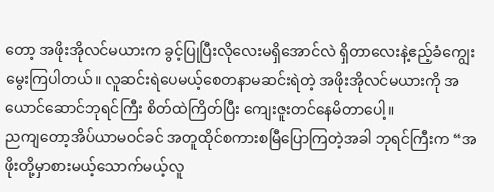တော့ အဖိုးအိုလင်မယားက ခွင့်ပြုပြီးလိုလေးမရှိအောင်လဲ ရှိတာလေးနဲ့ဧည့်ခံကျွေးမွေးကြပါတယ်။ လူဆင်းရဲပေမယ့်စေတနာမဆင်းရဲတဲ့ အဖိုးအိုလင်မယားကို အယောင်ဆောင်ဘုရင်ကြီး စိတ်ထဲကြိတ်ပြီး ကျေးဇူးတင်နေမိတာပေါ့။
ညကျတော့အိပ်ယာမဝင်ခင် အတူထိုင်စကားစမြီပြောကြတဲ့အခါ ဘုရင်ကြီးက “အဖိုးတို့မှာစားမယ့်သောက်မယ့်လူ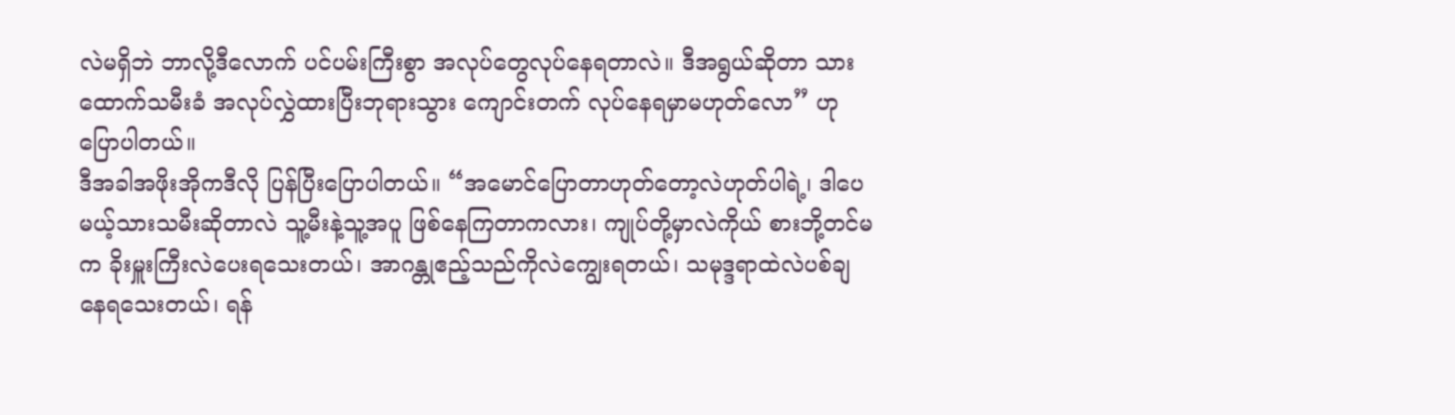လဲမရှိဘဲ ဘာလို့ဒီလောက် ပင်ပမ်းကြီးစွာ အလုပ်တွေလုပ်နေရတာလဲ။ ဒီအရွယ်ဆိုတာ သားထောက်သမီးခံ အလုပ်လွှဲထားပြီးဘုရားသွား ကျောင်းတက် လုပ်နေရမှာမဟုတ်လော” ဟုပြောပါတယ်။
ဒီအခါအဖိုးအိုကဒီလို ပြန်ပြီးပြောပါတယ်။ “အမောင်ပြောတာဟုတ်တော့လဲဟုတ်ပါရဲ့၊ ဒါပေမယ့်သားသမီးဆိုတာလဲ သူ့မီးနဲ့သူ့အပူ ဖြစ်နေကြတာကလား၊ ကျုပ်တို့မှာလဲကိုယ် စားဘို့တင်မက ခိုးမှူးကြီးလဲပေးရသေးတယ်၊ အာဂန္တုဧည့်သည်ကိုလဲကျွေးရတယ်၊ သမုဒ္ဒရာထဲလဲပစ်ချ နေရသေးတယ်၊ ရန်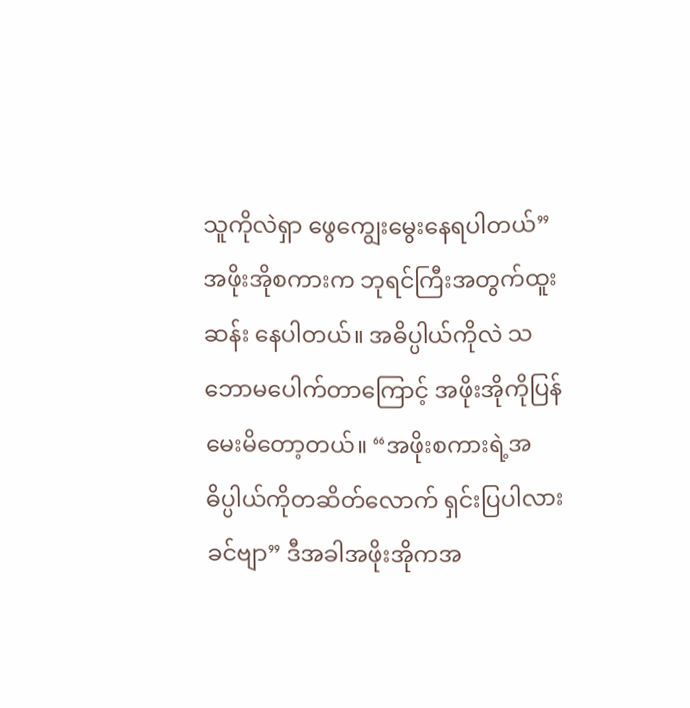သူကိုလဲရှာ ဖွေကျွေးမွေးနေရပါတယ်”
အဖိုးအိုစကားက ဘုရင်ကြီးအတွက်ထူးဆန်း နေပါတယ်။ အဓိပ္ပါယ်ကိုလဲ သဘောမပေါက်တာကြောင့် အဖိုးအိုကိုပြန်မေးမိတော့တယ်။ “အဖိုးစကားရဲ့အဓိပ္ပါယ်ကိုတဆိတ်လောက် ရှင်းပြပါလားခင်ဗျာ” ဒီအခါအဖိုးအိုကအ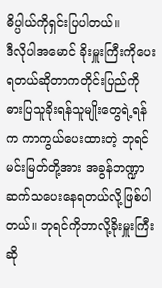ဓိပ္ပါယ်ကိုရှင်းပြပါတယ်။
ဒီလိုပါအမောင် ခိုးမှူးကြီးကိုပေးရတယ်ဆိုတာကတိုင်းပြည်ကို ဓားပြသူခိုးရန်သူမျိုးတွေရဲ့ရန်က ကာကွယ်ပေးထားတဲ့ ဘုရင်မင်းမြတ်တို့အား အခွန်ဘဏ္ဍာ ဆက်သပေးနေရတယ်လို့ဖြစ်ပါတယ်။ ဘုရင်ကိုဘာလို့ခိုးမှူးကြီး ဆို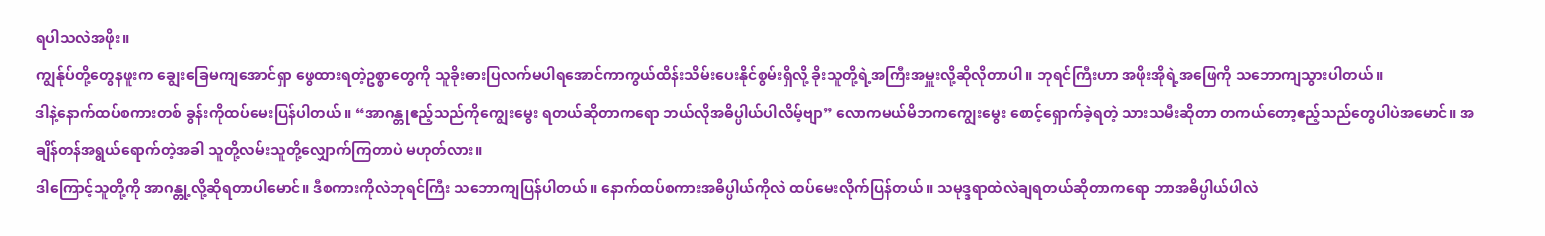ရပါသလဲအဖိုး။
ကျွန်ုပ်တို့တွေနဖူးက ချွေးခြေမကျအောင်ရှာ ဖွေထားရတဲ့ဥစ္စာတွေကို သူခိုးဓားပြလက်မပါရအောင်ကာကွယ်ထိန်းသိမ်းပေးနိုင်စွမ်းရှိလို့ ခိုးသူတို့ရဲ့အကြီးအမှူးလို့ဆိုလိုတာပါ။ ဘုရင်ကြီးဟာ အဖိုးအိုရဲ့အဖြေကို သဘောကျသွားပါတယ်။
ဒါနဲ့နောက်ထပ်စကားတစ် ခွန်းကိုထပ်မေးပြန်ပါတယ်။ “အာဂန္တုဧည့်သည်ကိုကျွေးမွေး ရတယ်ဆိုတာကရော ဘယ်လိုအဓိပ္ပါယ်ပါလိမ့်ဗျာ” လောကမယ်မိဘကကျွေးမွေး စောင့်ရှောက်ခဲ့ရတဲ့ သားသမီးဆိုတာ တကယ်တော့ဧည့်သည်တွေပါပဲအမောင်။ အချိန်တန်အရွယ်ရောက်တဲ့အခါ သူတို့လမ်းသူတို့လျှောက်ကြတာပဲ မဟုတ်လား။
ဒါကြောင့်သူတို့ကို အာဂန္တု့လို့ဆိုရတာပါမောင်။ ဒီစကားကိုလဲဘုရင်ကြီး သဘောကျပြန်ပါတယ်။ နောက်ထပ်စကားအဓိပ္ပါယ်ကိုလဲ ထပ်မေးလိုက်ပြန်တယ်။ သမုဒ္ဒရာထဲလဲချရတယ်ဆိုတာကရော ဘာအဓိပ္ပါယ်ပါလဲ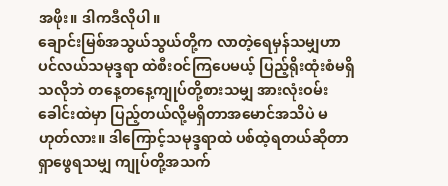အဖိုး။ ဒါကဒီလိုပါ။
ချောင်းမြစ်အသွယ်သွယ်တို့က လာတဲ့ရေမှန်သမျှဟာ ပင်လယ်သမုဒ္ဒရာ ထဲစီးဝင်ကြပေမယ့် ပြည့်ရိုးထုံးစံမရှိသလိုဘဲ တနေ့တနေ့ကျုပ်တို့စားသမျှ အားလုံးဝမ်းခေါင်းထဲမှာ ပြည့်တယ်လို့မရှိတာအမောင်အသိပဲ မဟုတ်လား။ ဒါကြောင့်သမုဒ္ဒရာထဲ ပစ်ထဲ့ရတယ်ဆိုတာ
ရှာဖွေရသမျှ ကျုပ်တို့အသက်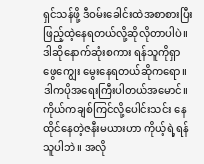ရှင်သန်ဖို့ ဒီဝမ်းခေါင်းထဲအစာစားပြီး ဖြည့်ထဲ့နေရတယ်လို့ဆိုလိုတာပါပဲ။ ဒါဆိုနောက်ဆုံးစကား ရန်သူကိုရှာဖွေကျွေး မွေးနေရတယ်ဆိုကရော။ ဒါကပိုအရေးကြီးပါတယ်အမောင်။ ကိုယ်ကချစ်ကြင်လို့ပေါင်းသင်း နေထိုင်နေတဲ့ဇနီးမယားဟာ ကိုယ့်ရဲ့ရန်သူပါဘဲ။ အလို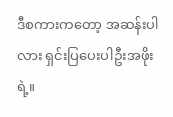ဒီစကားကတော့ အဆန်းပါလား ရှင်းပြပေးပါဦးအဖိုးရဲ့။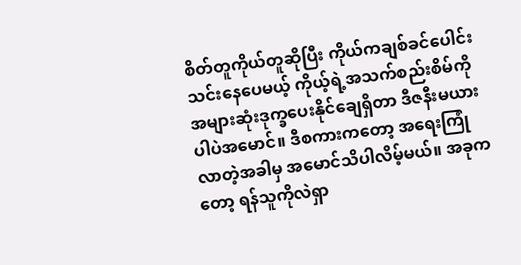စိတ်တူကိုယ်တူဆိုပြီး ကိုယ်ကချစ်ခင်ပေါင်း သင်းနေပေမယ့် ကိုယ့်ရဲ့အသက်စည်းစိမ်ကို အများဆုံးဒုက္ခပေးနိုင်ချေရှိတာ ဒီဇနီးမယားပါပဲအမောင်။ ဒီစကားကတော့ အရေးကြုံလာတဲ့အခါမှ အမောင်သိပါလိမ့်မယ်။ အခုကတော့ ရန်သူကိုလဲရှာ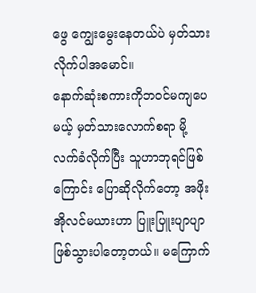ဖွေ ကျွေးမွေးနေတယ်ပဲ မှတ်သားလိုက်ပါအမောင်။
နောက်ဆုံးစကားကိုဘဝင်မကျပေမယ့် မှတ်သားလောက်စရာ မို့လက်ခံလိုက်ပြီး သူဟာဘုရင်ဖြစ်ကြောင်း ပြောဆိုလိုက်တော့ အဖိုးအိုလင်မယားဟာ ပြူးပြူးပျာပျာ ဖြစ်သွားပါတော့တယ်။ မကြောက်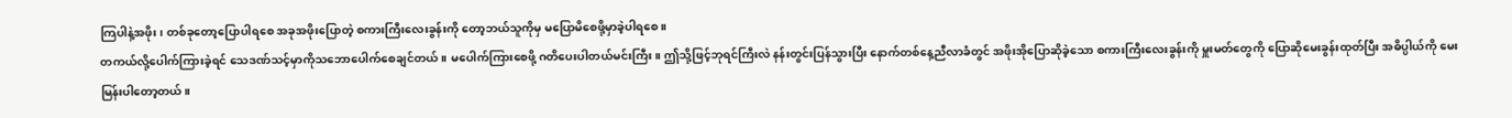ကြပါနဲ့အဖိုး၊ တစ်ခုတော့ပြောပါရစေ အခုအဖိုးပြောတဲ့ စကားကြီးလေးခွန်းကို တော့ဘယ်သူကိုမှ မပြောမိစေဖို့မှာခဲ့ပါရစေ။
တကယ်လို့ပေါက်ကြားခဲ့ရင် သေဒဏ်သင့်မှာကိုသဘောပေါက်စေချင်တယ်။ မပေါက်ကြားစေဖို့ ဂတိပေးပါတယ်မင်းကြီး။ ဤသို့ဖြင့်ဘုရင်ကြီးလဲ နန်းတွင်းပြန်သွားပြီး နောက်တစ်နေ့ညီလာခံတွင် အဖိုးအိုပြောဆိုခဲ့သော စကားကြီးလေးခွန်းကို မှူးမတ်တွေကို ပြောဆိုမေးခွန်းထုတ်ပြီး အဓိပ္ပါယ်ကို မေးမြန်းပါတော့တယ်။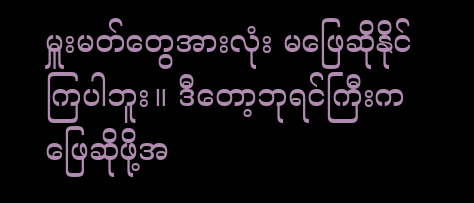မှူးမတ်တွေအားလုံး မဖြေဆိုနိုင်ကြပါဘူး။ ဒီတော့ဘုရင်ကြီးက ဖြေဆိုဖို့အ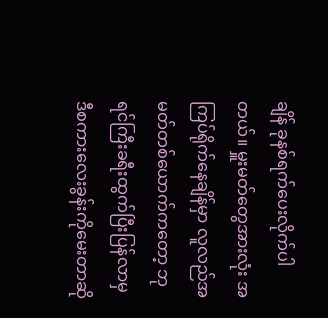ချိန် ခုနစ်ရက်ပေးလိုက်ပါတယ်။ မှူးမတ်တွေအားလုံး အကြပ်ရိုက်နေချိန်မှာ လူလည်အမတ်တစ်ယောက်ကတော့ ဘုရင်ကြီးခရီးထွက်ပြီးပြန်လာမှ ဒီစကားလေးခွန်းကိုမေးတာဆို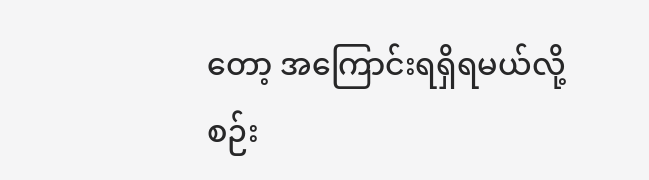တော့ အကြောင်းရရှိရမယ်လို့စဉ်း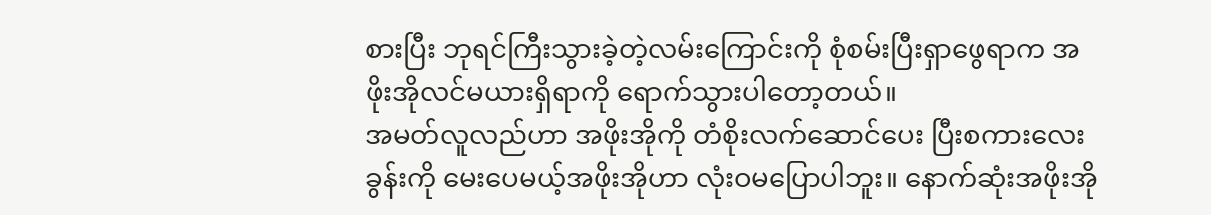စားပြီး ဘုရင်ကြီးသွားခဲ့တဲ့လမ်းကြောင်းကို စုံစမ်းပြီးရှာဖွေရာက အဖိုးအိုလင်မယားရှိရာကို ရောက်သွားပါတော့တယ်။
အမတ်လူလည်ဟာ အဖိုးအိုကို တံစိုးလက်ဆောင်ပေး ပြီးစကားလေးခွန်းကို မေးပေမယ့်အဖိုးအိုဟာ လုံးဝမပြောပါဘူး။ နောက်ဆုံးအဖိုးအို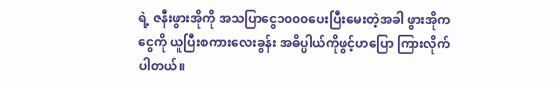ရဲ့ ဇနီးဖွားအိုကို အသပြာငွေ၁၀၀၀ပေးပြီးမေးတဲ့အခါ ဖွားအိုကငွေကို ယူပြီးစကားလေးခွန်း အဓိပ္ပါယ်ကိုဖွင့်ဟပြော ကြားလိုက်ပါတယ်။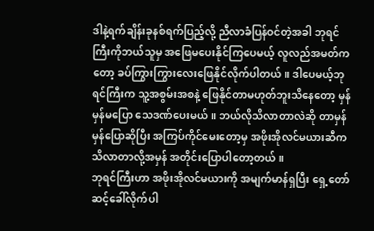ဒါနဲ့ရက်ချိန်းခုနစ်ရက်ပြည့်လို့ ညီလာခံပြန်ဝင်တဲ့အခါ ဘုရင်ကြီးကိုဘယ်သူမှ အဖြေမပေးနိုင်ကြပေမယ့် လူလည်အမတ်ကတော့ ခပ်ကြွားကြွားလေးဖြေနိုင်လိုက်ပါတယ်။ ဒါပေမယ့်ဘုရင်ကြီးက သူ့အစွမ်းအစနဲ့ ဖြေနိုင်တာမဟုတ်ဘူးသိနေတော့ မှန်မှန်မပြော သေဒဏ်ပေးမယ်။ ဘယ်လိုသိလာတာလဲဆို တာမှန်မှန်ပြောဆိုပြီး အကြပ်ကိုင်မေးတော့မှ အဖိုးအိုလင်မယားဆီက သိလာတာလို့အမှန် အတိုင်းပြောပါတော့တယ်။
ဘုရင်ကြီးဟာ အဖိုးအိုလင်မယားကို အမျက်မာန်ရှပြီး ရှေ့တော်ဆင့်ခေါ်လိုက်ပါ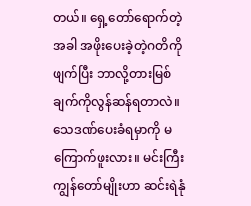တယ်။ ရှေ့တော်ရောက်တဲ့အခါ အဖိုးပေးခဲ့တဲ့ဂတိကိုဖျက်ပြီး ဘာလို့တားမြစ်ချက်ကိုလွန်ဆန်ရတာလဲ။ သေဒဏ်ပေးခံရမှာကို မကြောက်ဖူးလား။ မင်းကြီးကျွန်တော်မျိုးဟာ ဆင်းရဲနုံ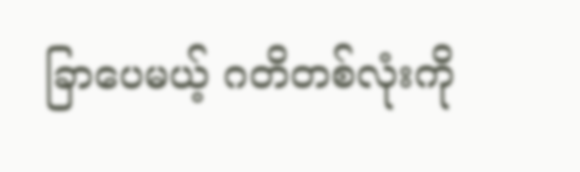ခြာပေမယ့် ဂတိတစ်လုံးကို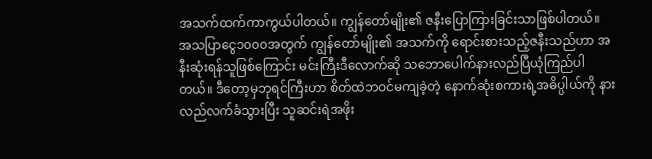အသက်ထက်ကာကွယ်ပါတယ်။ ကျွန်တော်မျိုး၏ ဇနီးပြောကြားခြင်းသာဖြစ်ပါတယ်။
အသပြာငွေ၁၀၀၀အတွက် ကျွန်တော်မျိုး၏ အသက်ကို ရောင်းစားသည့်ဇနီးသည်ဟာ အနီးဆုံးရန်သူဖြစ်ကြောင်း မင်းကြီးဒီလောက်ဆို သဘောပေါက်နားလည်ပြီယုံကြည်ပါတယ်။ ဒီတော့မှဘုရင်ကြီးဟာ စိတ်ထဲဘဝင်မကျခဲ့တဲ့ နောက်ဆုံးစကားရဲ့အဓိပ္ပါယ်ကို နားလည်လက်ခံသွားပြီး သူဆင်းရဲအဖိုး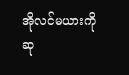အိုလင်မယားကို ဆု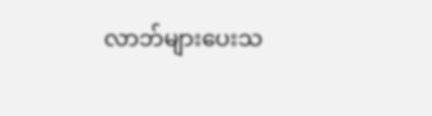လာဘ်များပေးသ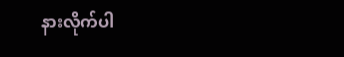နားလိုက်ပါ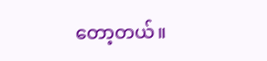တော့တယ်။